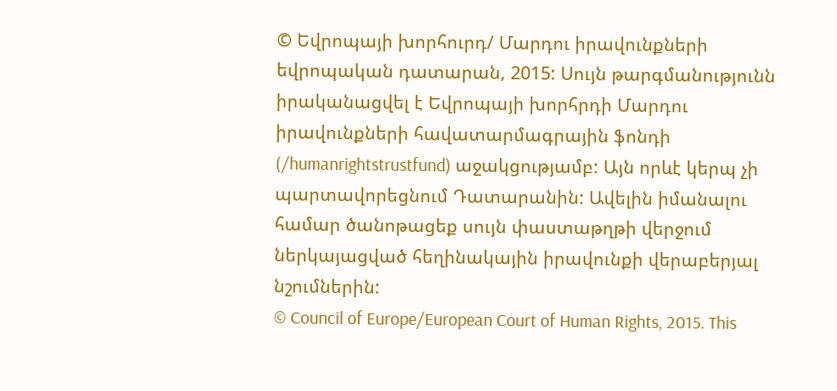© Եվրոպայի խորհուրդ/ Մարդու իրավունքների եվրոպական դատարան, 2015: Սույն թարգմանությունն իրականացվել է Եվրոպայի խորհրդի Մարդու իրավունքների հավատարմագրային ֆոնդի (/humanrightstrustfund) աջակցությամբ: Այն որևէ կերպ չի պարտավորեցնում Դատարանին: Ավելին իմանալու համար ծանոթացեք սույն փաստաթղթի վերջում ներկայացված հեղինակային իրավունքի վերաբերյալ նշումներին:
© Council of Europe/European Court of Human Rights, 2015. This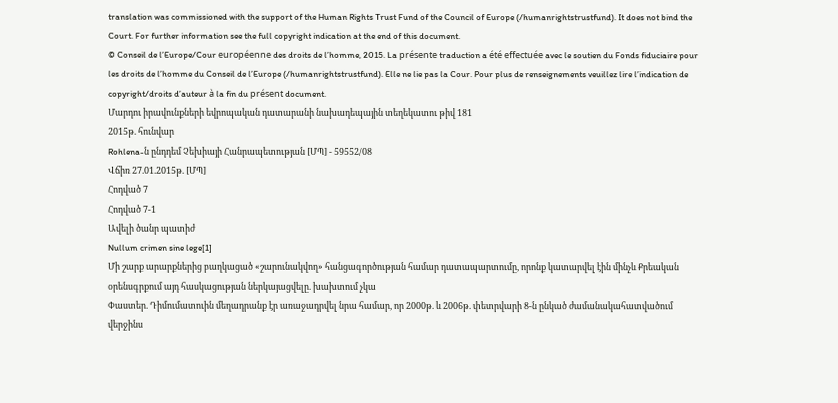translation was commissioned with the support of the Human Rights Trust Fund of the Council of Europe (/humanrightstrustfund). It does not bind the Court. For further information see the full copyright indication at the end of this document.
© Conseil de l’Europe/Cour européenne des droits de l’homme, 2015. La présente traduction a été effectuée avec le soutien du Fonds fiduciaire pour les droits de l’homme du Conseil de l’Europe (/humanrightstrustfund). Elle ne lie pas la Cour. Pour plus de renseignements veuillez lire l’indication de copyright/droits d’auteur à la fin du présent document.
Մարդու իրավունքների եվրոպական դատարանի նախադեպային տեղեկատու թիվ 181
2015թ. հունվար
Rohlena-ն ընդդեմ Չեխիայի Հանրապետության [ՄՊ] - 59552/08
Վճիռ 27.01.2015թ. [ՄՊ]
Հոդված 7
Հոդված 7-1
Ավելի ծանր պատիժ
Nullum crimen sine lege[1]
Մի շարք արարքներից բաղկացած «շարունակվող» հանցագործության համար դատապարտումը, որոնք կատարվել էին մինչև Քրեական օրենսգրքում այդ հասկացության ներկայացվելը. խախտում չկա
Փաստեր. Դիմումատուին մեղադրանք էր առաջադրվել նրա համար, որ 2000թ. և 2006թ. փետրվարի 8-ն ընկած ժամանակահատվածում վերջինս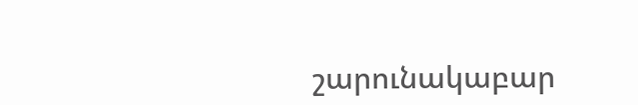շարունակաբար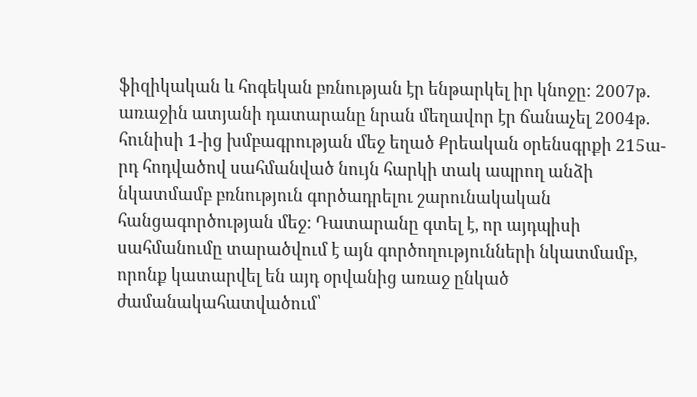ֆիզիկական և հոգեկան բռնության էր ենթարկել իր կնոջը: 2007թ. առաջին ատյանի դատարանը նրան մեղավոր էր ճանաչել 2004թ. հունիսի 1-ից խմբագրության մեջ եղած Քրեական օրենսգրքի 215ա-րդ հոդվածով սահմանված նույն հարկի տակ ապրող անձի նկատմամբ բռնություն գործադրելու շարունակական հանցագործության մեջ: Դատարանը գտել է, որ այդպիսի սահմանումը տարածվում է այն գործողությունների նկատմամբ, որոնք կատարվել են այդ օրվանից առաջ ընկած ժամանակահատվածում՝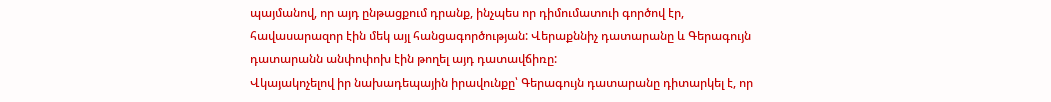պայմանով, որ այդ ընթացքում դրանք, ինչպես որ դիմումատուի գործով էր, հավասարազոր էին մեկ այլ հանցագործության: Վերաքննիչ դատարանը և Գերագույն դատարանն անփոփոխ էին թողել այդ դատավճիռը:
Վկայակոչելով իր նախադեպային իրավունքը՝ Գերագույն դատարանը դիտարկել է, որ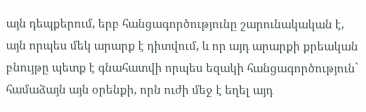այն դեպքերում, երբ հանցագործությունը շարունակական է, այն որպես մեկ արարք է դիտվում, և որ այդ արարքի քրեական բնույթը պետք է գնահատվի որպես եզակի հանցագործություն` համաձայն այն օրենքի, որն ուժի մեջ է եղել այդ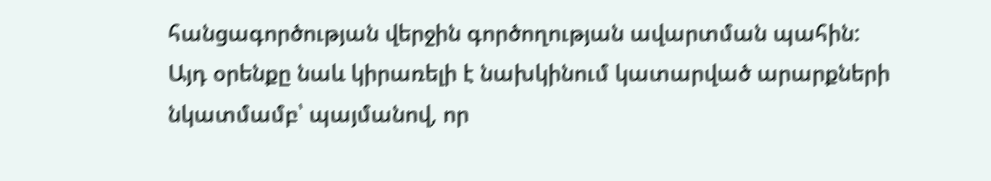հանցագործության վերջին գործողության ավարտման պահին: Այդ օրենքը նաև կիրառելի է նախկինում կատարված արարքների նկատմամբ՝ պայմանով, որ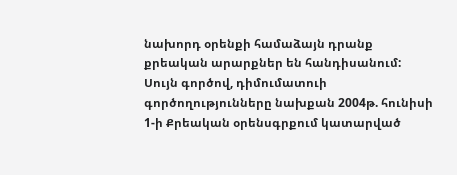նախորդ օրենքի համաձայն դրանք քրեական արարքներ են հանդիսանում: Սույն գործով, դիմումատուի գործողությունները նախքան 2004թ. հունիսի 1-ի Քրեական օրենսգրքում կատարված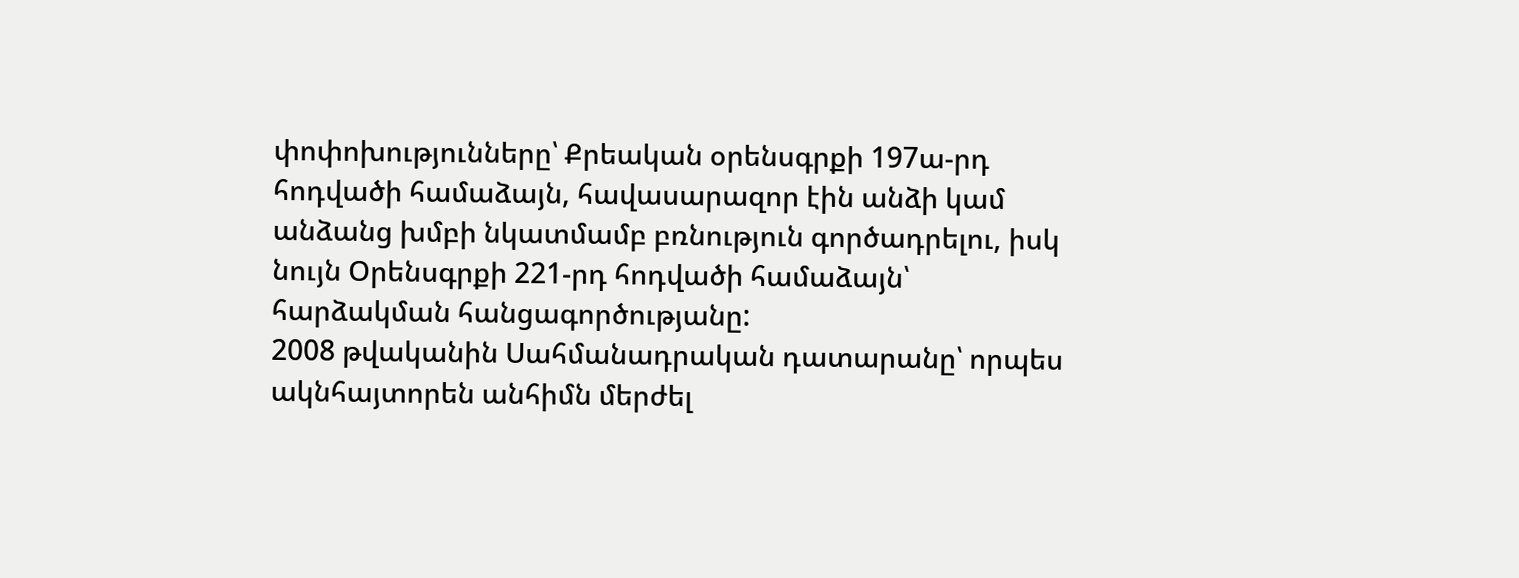փոփոխությունները՝ Քրեական օրենսգրքի 197ա-րդ հոդվածի համաձայն, հավասարազոր էին անձի կամ անձանց խմբի նկատմամբ բռնություն գործադրելու, իսկ նույն Օրենսգրքի 221-րդ հոդվածի համաձայն՝ հարձակման հանցագործությանը:
2008 թվականին Սահմանադրական դատարանը՝ որպես ակնհայտորեն անհիմն մերժել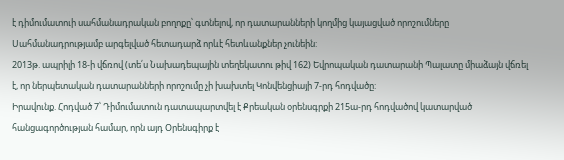է դիմումատուի սահմանադրական բողոքը՝ գտնելով, որ դատարանների կողմից կայացված որոշումները Սահմանադրությամբ արգելված հետադարձ որևէ հետևանքներ չունեին:
2013թ. ապրիլի 18-ի վճռով (տե՛ս Նախադեպային տեղեկատու թիվ 162) Եվրոպական դատարանի Պալատը միաձայն վճռել է, որ ներպետական դատարանների որոշումը չի խախտել Կոնվենցիայի 7-րդ հոդվածը:
Իրավունք. Հոդված 7՝ Դիմումատուն դատապարտվել է Քրեական օրենսգրքի 215ա-րդ հոդվածով կատարված հանցագործության համար, որն այդ Օրենսգիրք է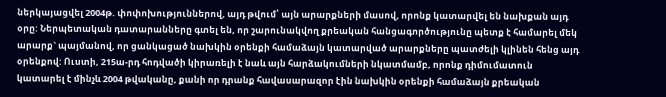ներկայացվել 2004թ. փոփոխություններով, այդ թվում՝ այն արարքների մասով, որոնք կատարվել են նախքան այդ օրը: Ներպետական դատարանները գտել են, որ շարունակվող քրեական հանցագործությունը պետք է համարել մեկ արարք` պայմանով, որ ցանկացած նախկին օրենքի համաձայն կատարված արարքները պատժելի կլինեն հենց այդ օրենքով: Ուստի, 215ա-րդ հոդվածի կիրառելի է նաև այն հարձակումների նկատմամբ, որոնք դիմումատուն կատարել է մինչև 2004 թվականը, քանի որ դրանք հավասարազոր էին նախկին օրենքի համաձայն քրեական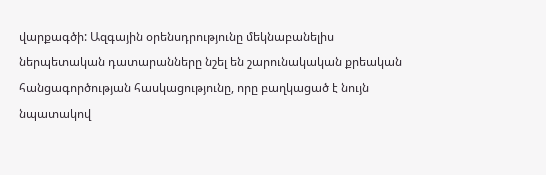վարքագծի: Ազգային օրենսդրությունը մեկնաբանելիս ներպետական դատարանները նշել են շարունակական քրեական հանցագործության հասկացությունը, որը բաղկացած է նույն նպատակով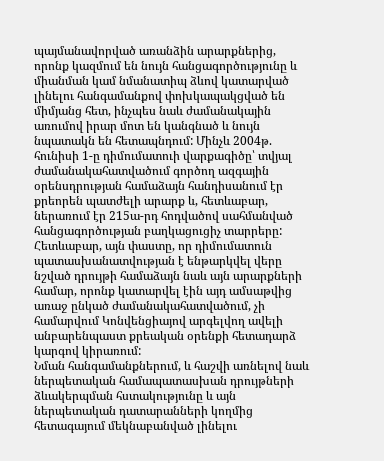պայմանավորված առանձին արարքներից, որոնք կազմում են նույն հանցագործությունը և միանման կամ նմանատիպ ձևով կատարված լինելու հանգամանքով փոխկապակցված են միմյանց հետ, ինչպես նաև ժամանակային առումով իրար մոտ են կանգնած և նույն նպատակն են հետապնդում: Մինչև 2004թ. հունիսի 1-ը դիմումատուի վարքագիծը՝ տվյալ ժամանակահատվածում գործող ազգային օրենսդրության համաձայն հանդիսանում էր քրեորեն պատժելի արարք և, հետևաբար, ներառում էր 215ա-րդ հոդվածով սահմանված հանցագործության բաղկացուցիչ տարրերը: Հետևաբար, այն փաստը, որ դիմումատուն պատասխանատվության է ենթարկվել վերը նշված դրույթի համաձայն նաև այն արարքների համար, որոնք կատարվել էին այդ ամսաթվից առաջ ընկած ժամանակահատվածում, չի համարվում Կոնվենցիայով արգելվող ավելի անբարենպաստ քրեական օրենքի հետադարձ կարգով կիրառում:
Նման հանգամանքներում, և հաշվի առնելով նաև ներպետական համապատասխան դրույթների ձևակերպման հստակությունը և այն ներպետական դատարանների կողմից հետագայում մեկնաբանված լինելու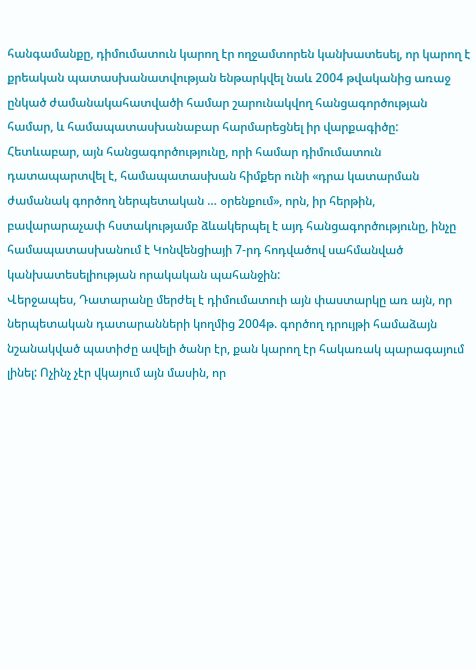հանգամանքը, դիմումատուն կարող էր ողջամտորեն կանխատեսել, որ կարող է քրեական պատասխանատվության ենթարկվել նաև 2004 թվականից առաջ ընկած ժամանակահատվածի համար շարունակվող հանցագործության համար, և համապատասխանաբար հարմարեցնել իր վարքագիծը: Հետևաբար, այն հանցագործությունը, որի համար դիմումատուն դատապարտվել է, համապատասխան հիմքեր ունի «դրա կատարման ժամանակ գործող ներպետական … օրենքում», որն, իր հերթին, բավարարաչափ հստակությամբ ձևակերպել է այդ հանցագործությունը, ինչը համապատասխանում է Կոնվենցիայի 7-րդ հոդվածով սահմանված կանխատեսելիության որակական պահանջին:
Վերջապես, Դատարանը մերժել է դիմումատուի այն փաստարկը առ այն, որ ներպետական դատարանների կողմից 2004թ. գործող դրույթի համաձայն նշանակված պատիժը ավելի ծանր էր, քան կարող էր հակառակ պարագայում լինել: Ոչինչ չէր վկայում այն մասին, որ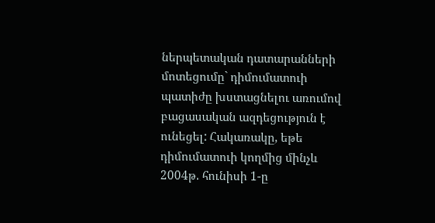ներպետական դատարանների մոտեցումը` դիմումատուի պատիժը խստացնելու առումով բացասական ազդեցություն է ունեցել: Հակառակը, եթե դիմումատուի կողմից մինչև 2004թ. հունիսի 1-ը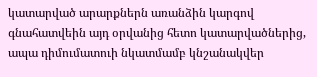կատարված արարքներն առանձին կարգով գնահատվեին այդ օրվանից հետո կատարվածներից, ապա դիմումատուի նկատմամբ կնշանակվեր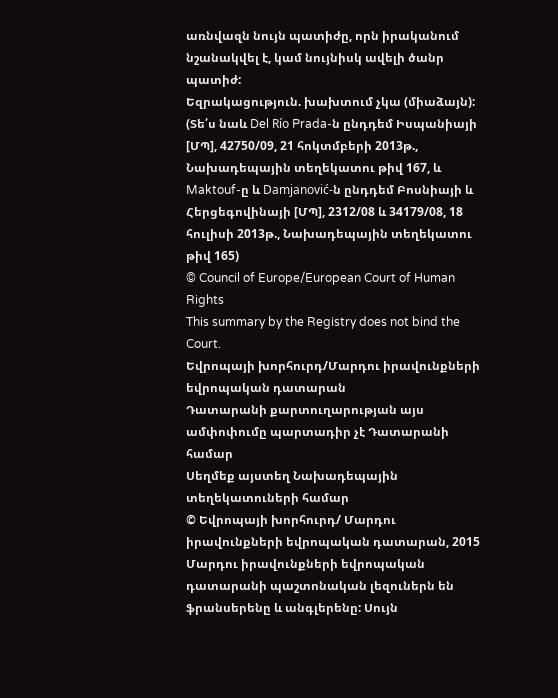առնվազն նույն պատիժը, որն իրականում նշանակվել է, կամ նույնիսկ ավելի ծանր պատիժ:
Եզրակացություն. խախտում չկա (միաձայն):
(Տե՛ս նաև Del Río Prada-ն ընդդեմ Իսպանիայի [ՄՊ], 42750/09, 21 հոկտմբերի 2013թ., Նախադեպային տեղեկատու թիվ 167, և Maktouf-ը և Damjanović-ն ընդդեմ Բոսնիայի և Հերցեգովինայի [ՄՊ], 2312/08 և 34179/08, 18 հուլիսի 2013թ., Նախադեպային տեղեկատու թիվ 165)
© Council of Europe/European Court of Human Rights
This summary by the Registry does not bind the Court.
Եվրոպայի խորհուրդ/Մարդու իրավունքների եվրոպական դատարան
Դատարանի քարտուղարության այս ամփոփումը պարտադիր չէ Դատարանի համար
Սեղմեք այստեղ Նախադեպային տեղեկատուների համար
© Եվրոպայի խորհուրդ/ Մարդու իրավունքների եվրոպական դատարան, 2015
Մարդու իրավունքների եվրոպական դատարանի պաշտոնական լեզուներն են ֆրանսերենը և անգլերենը: Սույն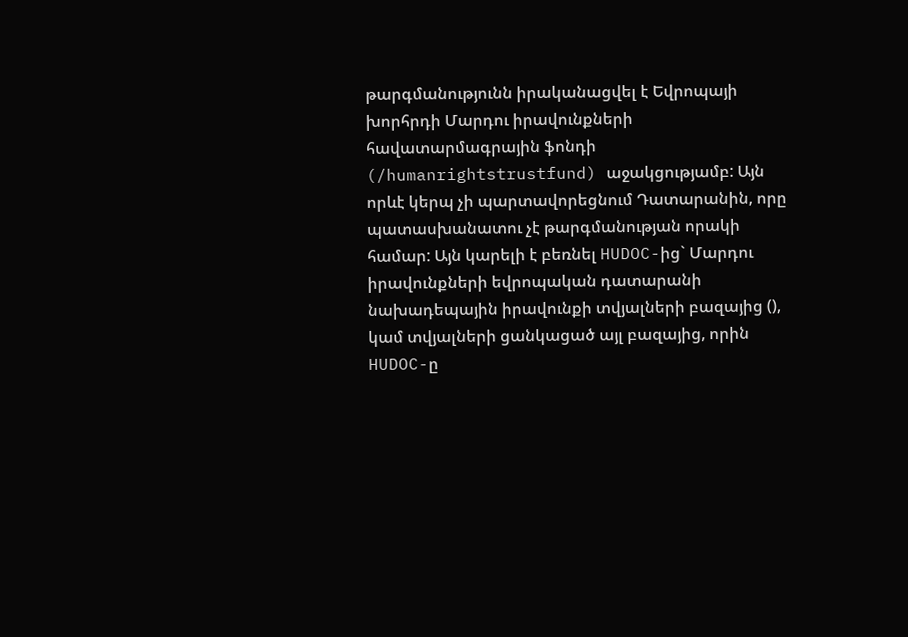թարգմանությունն իրականացվել է Եվրոպայի խորհրդի Մարդու իրավունքների հավատարմագրային ֆոնդի (/humanrightstrustfund) աջակցությամբ: Այն որևէ կերպ չի պարտավորեցնում Դատարանին, որը պատասխանատու չէ թարգմանության որակի համար: Այն կարելի է բեռնել HUDOC-ից` Մարդու իրավունքների եվրոպական դատարանի նախադեպային իրավունքի տվյալների բազայից (), կամ տվյալների ցանկացած այլ բազայից, որին HUDOC-ը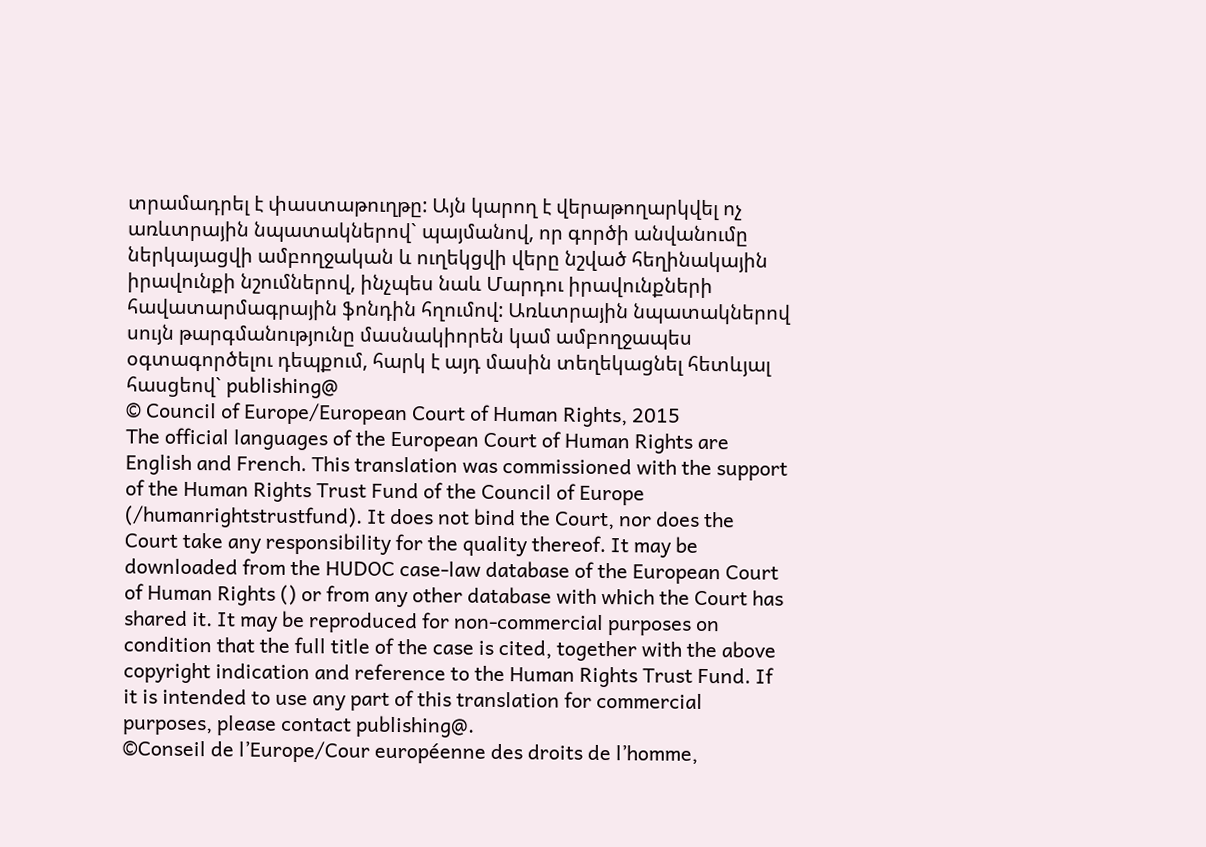տրամադրել է փաստաթուղթը: Այն կարող է վերաթողարկվել ոչ առևտրային նպատակներով` պայմանով, որ գործի անվանումը ներկայացվի ամբողջական և ուղեկցվի վերը նշված հեղինակային իրավունքի նշումներով, ինչպես նաև Մարդու իրավունքների հավատարմագրային ֆոնդին հղումով: Առևտրային նպատակներով սույն թարգմանությունը մասնակիորեն կամ ամբողջապես օգտագործելու դեպքում, հարկ է այդ մասին տեղեկացնել հետևյալ հասցեով` publishing@
© Council of Europe/European Court of Human Rights, 2015
The official languages of the European Court of Human Rights are English and French. This translation was commissioned with the support of the Human Rights Trust Fund of the Council of Europe (/humanrightstrustfund). It does not bind the Court, nor does the Court take any responsibility for the quality thereof. It may be downloaded from the HUDOC case-law database of the European Court of Human Rights () or from any other database with which the Court has shared it. It may be reproduced for non-commercial purposes on condition that the full title of the case is cited, together with the above copyright indication and reference to the Human Rights Trust Fund. If it is intended to use any part of this translation for commercial purposes, please contact publishing@.
©Conseil de l’Europe/Cour européenne des droits de l’homme,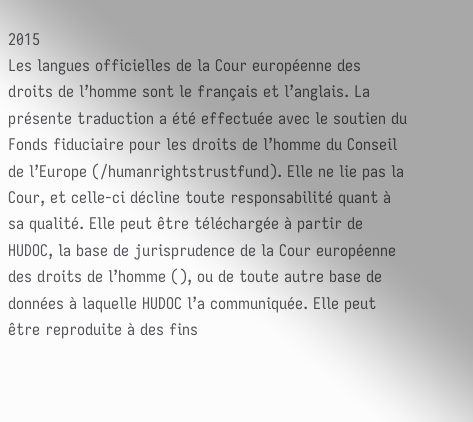2015
Les langues officielles de la Cour européenne des droits de l’homme sont le français et l’anglais. La présente traduction a été effectuée avec le soutien du Fonds fiduciaire pour les droits de l’homme du Conseil de l’Europe (/humanrightstrustfund). Elle ne lie pas la Cour, et celle-ci décline toute responsabilité quant à sa qualité. Elle peut être téléchargée à partir de HUDOC, la base de jurisprudence de la Cour européenne des droits de l’homme (), ou de toute autre base de données à laquelle HUDOC l’a communiquée. Elle peut être reproduite à des fins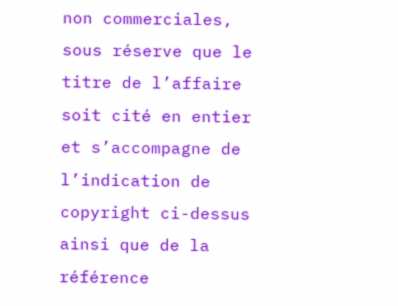non commerciales, sous réserve que le titre de l’affaire soit cité en entier et s’accompagne de l’indication de copyright ci-dessus ainsi que de la référence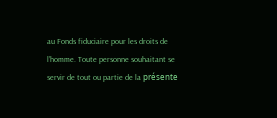au Fonds fiduciaire pour les droits de l’homme. Toute personne souhaitant se servir de tout ou partie de la présente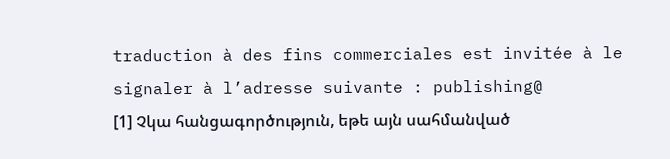traduction à des fins commerciales est invitée à le signaler à l’adresse suivante : publishing@
[1] Չկա հանցագործություն, եթե այն սահմանված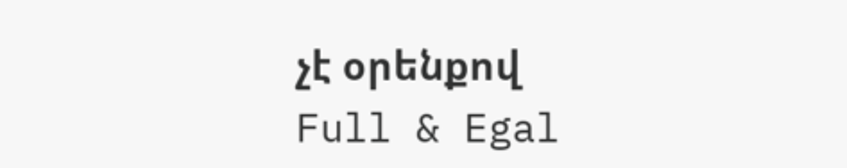չէ օրենքով
Full & Egal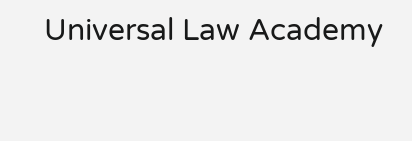Universal Law Academy